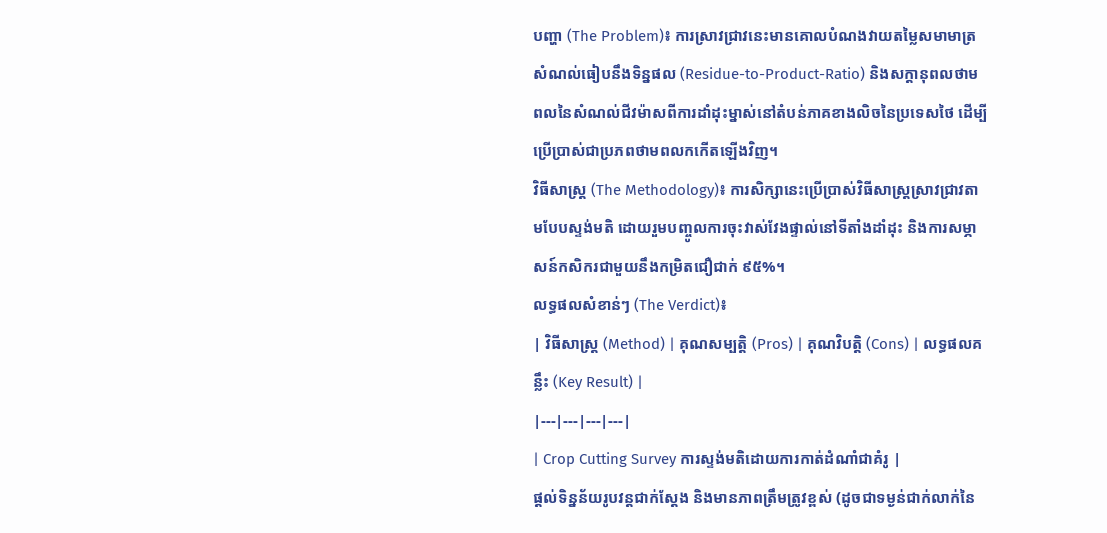បញ្ហា (The Problem)៖ ការស្រាវជ្រាវនេះមានគោលបំណងវាយតម្លៃសមាមាត្រសំណល់ធៀបនឹងទិន្នផល (Residue-to-Product-Ratio) និងសក្តានុពលថាមពលនៃសំណល់ជីវម៉ាសពីការដាំដុះម្នាស់នៅតំបន់ភាគខាងលិចនៃប្រទេសថៃ ដើម្បីប្រើប្រាស់ជាប្រភពថាមពលកកើតឡើងវិញ។
វិធីសាស្ត្រ (The Methodology)៖ ការសិក្សានេះប្រើប្រាស់វិធីសាស្ត្រស្រាវជ្រាវតាមបែបស្ទង់មតិ ដោយរួមបញ្ចូលការចុះវាស់វែងផ្ទាល់នៅទីតាំងដាំដុះ និងការសម្ភាសន៍កសិករជាមួយនឹងកម្រិតជឿជាក់ ៩៥%។
លទ្ធផលសំខាន់ៗ (The Verdict)៖
| វិធីសាស្ត្រ (Method) | គុណសម្បត្តិ (Pros) | គុណវិបត្តិ (Cons) | លទ្ធផលគន្លឹះ (Key Result) |
|---|---|---|---|
| Crop Cutting Survey ការស្ទង់មតិដោយការកាត់ដំណាំជាគំរូ |
ផ្តល់ទិន្នន័យរូបវន្តជាក់ស្តែង និងមានភាពត្រឹមត្រូវខ្ពស់ (ដូចជាទម្ងន់ជាក់លាក់នៃ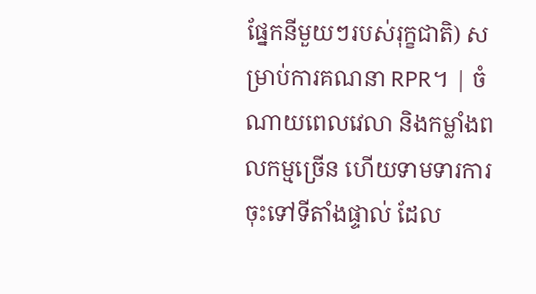ផ្នែកនីមួយៗរបស់រុក្ខជាតិ) សម្រាប់ការគណនា RPR។ | ចំណាយពេលវេលា និងកម្លាំងពលកម្មច្រើន ហើយទាមទារការចុះទៅទីតាំងផ្ទាល់ ដែល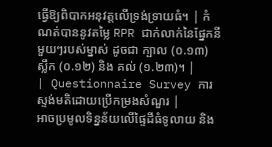ធ្វើឱ្យពិបាកអនុវត្តលើទ្រង់ទ្រាយធំ។ | កំណត់បាននូវតម្លៃ RPR ជាក់លាក់នៃផ្នែកនីមួយៗរបស់ម្នាស់ ដូចជា ក្បាល (០.១៣) ស្លឹក (០.១២) និង គល់ (១.២៣)។ |
| Questionnaire Survey ការស្ទង់មតិដោយប្រើកម្រងសំណួរ |
អាចប្រមូលទិន្នន័យលើផ្ទៃដីធំទូលាយ និង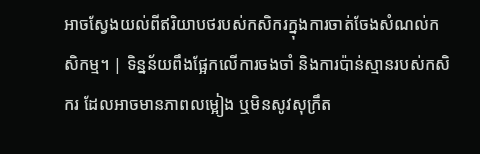អាចស្វែងយល់ពីឥរិយាបថរបស់កសិករក្នុងការចាត់ចែងសំណល់កសិកម្ម។ | ទិន្នន័យពឹងផ្អែកលើការចងចាំ និងការប៉ាន់ស្មានរបស់កសិករ ដែលអាចមានភាពលម្អៀង ឬមិនសូវសុក្រឹត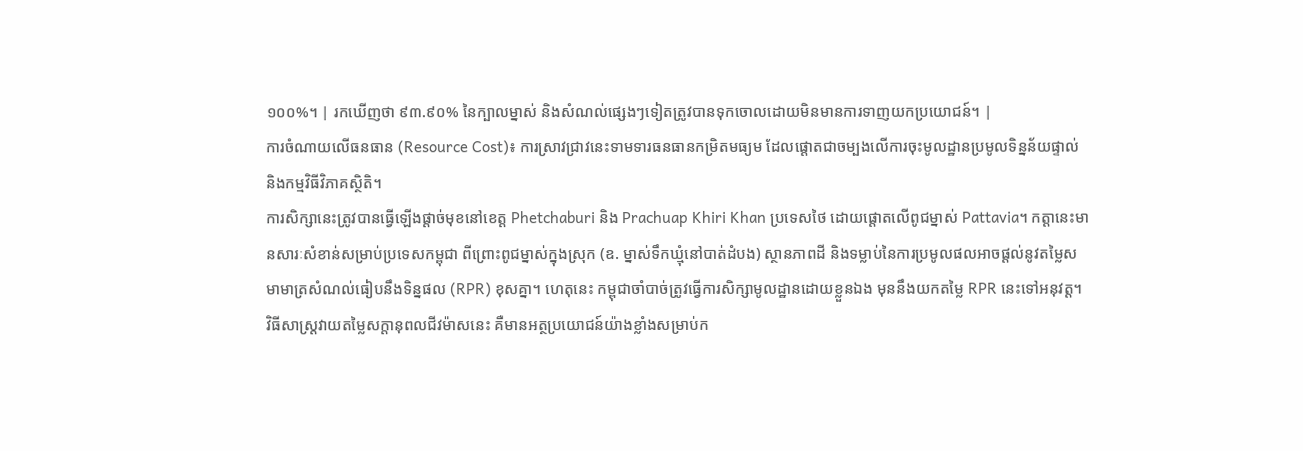១០០%។ | រកឃើញថា ៩៣.៩០% នៃក្បាលម្នាស់ និងសំណល់ផ្សេងៗទៀតត្រូវបានទុកចោលដោយមិនមានការទាញយកប្រយោជន៍។ |
ការចំណាយលើធនធាន (Resource Cost)៖ ការស្រាវជ្រាវនេះទាមទារធនធានកម្រិតមធ្យម ដែលផ្តោតជាចម្បងលើការចុះមូលដ្ឋានប្រមូលទិន្នន័យផ្ទាល់ និងកម្មវិធីវិភាគស្ថិតិ។
ការសិក្សានេះត្រូវបានធ្វើឡើងផ្តាច់មុខនៅខេត្ត Phetchaburi និង Prachuap Khiri Khan ប្រទេសថៃ ដោយផ្តោតលើពូជម្នាស់ Pattavia។ កត្តានេះមានសារៈសំខាន់សម្រាប់ប្រទេសកម្ពុជា ពីព្រោះពូជម្នាស់ក្នុងស្រុក (ឧ. ម្នាស់ទឹកឃ្មុំនៅបាត់ដំបង) ស្ថានភាពដី និងទម្លាប់នៃការប្រមូលផលអាចផ្តល់នូវតម្លៃសមាមាត្រសំណល់ធៀបនឹងទិន្នផល (RPR) ខុសគ្នា។ ហេតុនេះ កម្ពុជាចាំបាច់ត្រូវធ្វើការសិក្សាមូលដ្ឋានដោយខ្លួនឯង មុននឹងយកតម្លៃ RPR នេះទៅអនុវត្ត។
វិធីសាស្ត្រវាយតម្លៃសក្តានុពលជីវម៉ាសនេះ គឺមានអត្ថប្រយោជន៍យ៉ាងខ្លាំងសម្រាប់ក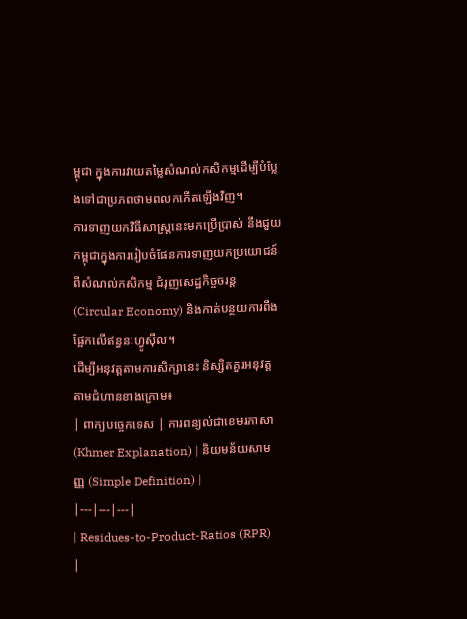ម្ពុជា ក្នុងការវាយតម្លៃសំណល់កសិកម្មដើម្បីបំប្លែងទៅជាប្រភពថាមពលកកើតឡើងវិញ។
ការទាញយកវិធីសាស្ត្រនេះមកប្រើប្រាស់ នឹងជួយកម្ពុជាក្នុងការរៀបចំផែនការទាញយកប្រយោជន៍ពីសំណល់កសិកម្ម ជំរុញសេដ្ឋកិច្ចចរន្ត (Circular Economy) និងកាត់បន្ថយការពឹងផ្អែកលើឥន្ធនៈហ្វូស៊ីល។
ដើម្បីអនុវត្តតាមការសិក្សានេះ និស្សិតគួរអនុវត្តតាមជំហានខាងក្រោម៖
| ពាក្យបច្ចេកទេស | ការពន្យល់ជាខេមរភាសា (Khmer Explanation) | និយមន័យសាមញ្ញ (Simple Definition) |
|---|---|---|
| Residues-to-Product-Ratios (RPR) |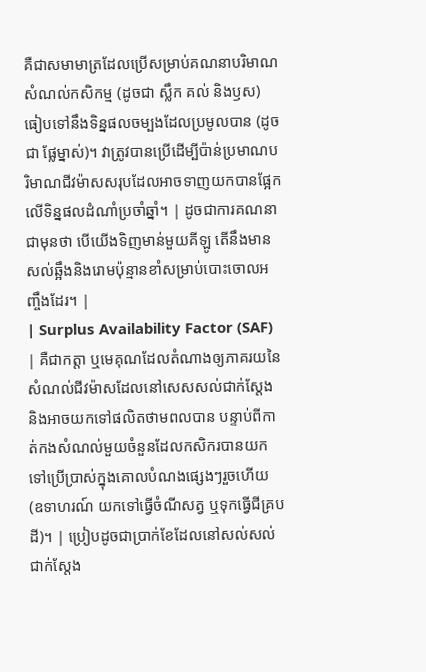គឺជាសមាមាត្រដែលប្រើសម្រាប់គណនាបរិមាណសំណល់កសិកម្ម (ដូចជា ស្លឹក គល់ និងឫស) ធៀបទៅនឹងទិន្នផលចម្បងដែលប្រមូលបាន (ដូចជា ផ្លែម្នាស់)។ វាត្រូវបានប្រើដើម្បីប៉ាន់ប្រមាណបរិមាណជីវម៉ាសសរុបដែលអាចទាញយកបានផ្អែកលើទិន្នផលដំណាំប្រចាំឆ្នាំ។ | ដូចជាការគណនាជាមុនថា បើយើងទិញមាន់មួយគីឡូ តើនឹងមានសល់ឆ្អឹងនិងរោមប៉ុន្មានខាំសម្រាប់បោះចោលអញ្ចឹងដែរ។ |
| Surplus Availability Factor (SAF) | គឺជាកត្តា ឬមេគុណដែលតំណាងឲ្យភាគរយនៃសំណល់ជីវម៉ាសដែលនៅសេសសល់ជាក់ស្តែង និងអាចយកទៅផលិតថាមពលបាន បន្ទាប់ពីកាត់កងសំណល់មួយចំនួនដែលកសិករបានយកទៅប្រើប្រាស់ក្នុងគោលបំណងផ្សេងៗរួចហើយ (ឧទាហរណ៍ យកទៅធ្វើចំណីសត្វ ឬទុកធ្វើជីគ្របដី)។ | ប្រៀបដូចជាប្រាក់ខែដែលនៅសល់សល់ជាក់ស្តែង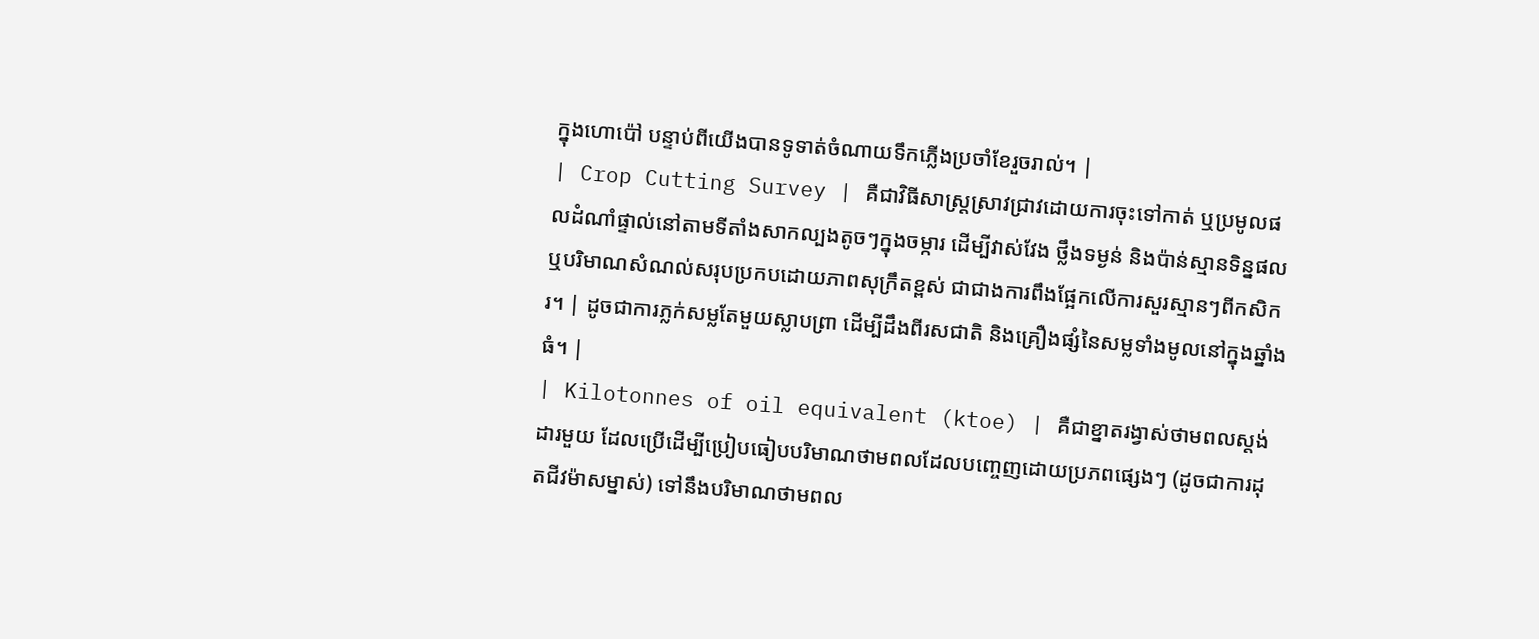ក្នុងហោប៉ៅ បន្ទាប់ពីយើងបានទូទាត់ចំណាយទឹកភ្លើងប្រចាំខែរួចរាល់។ |
| Crop Cutting Survey | គឺជាវិធីសាស្ត្រស្រាវជ្រាវដោយការចុះទៅកាត់ ឬប្រមូលផលដំណាំផ្ទាល់នៅតាមទីតាំងសាកល្បងតូចៗក្នុងចម្ការ ដើម្បីវាស់វែង ថ្លឹងទម្ងន់ និងប៉ាន់ស្មានទិន្នផល ឬបរិមាណសំណល់សរុបប្រកបដោយភាពសុក្រឹតខ្ពស់ ជាជាងការពឹងផ្អែកលើការសួរស្មានៗពីកសិករ។ | ដូចជាការភ្លក់សម្លតែមួយស្លាបព្រា ដើម្បីដឹងពីរសជាតិ និងគ្រឿងផ្សំនៃសម្លទាំងមូលនៅក្នុងឆ្នាំងធំ។ |
| Kilotonnes of oil equivalent (ktoe) | គឺជាខ្នាតរង្វាស់ថាមពលស្តង់ដារមួយ ដែលប្រើដើម្បីប្រៀបធៀបបរិមាណថាមពលដែលបញ្ចេញដោយប្រភពផ្សេងៗ (ដូចជាការដុតជីវម៉ាសម្នាស់) ទៅនឹងបរិមាណថាមពល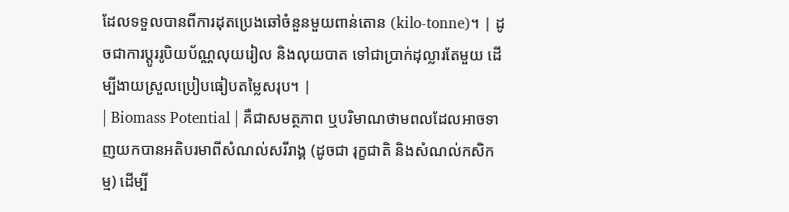ដែលទទួលបានពីការដុតប្រេងឆៅចំនួនមួយពាន់តោន (kilo-tonne)។ | ដូចជាការប្តូររូបិយប័ណ្ណលុយរៀល និងលុយបាត ទៅជាប្រាក់ដុល្លារតែមួយ ដើម្បីងាយស្រួលប្រៀបធៀបតម្លៃសរុប។ |
| Biomass Potential | គឺជាសមត្ថភាព ឬបរិមាណថាមពលដែលអាចទាញយកបានអតិបរមាពីសំណល់សរីរាង្គ (ដូចជា រុក្ខជាតិ និងសំណល់កសិកម្ម) ដើម្បី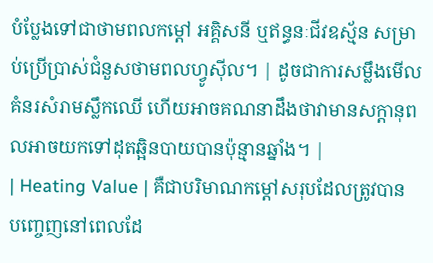បំប្លែងទៅជាថាមពលកម្ដៅ អគ្គិសនី ឬឥន្ធនៈជីវឧស្ម័ន សម្រាប់ប្រើប្រាស់ជំនួសថាមពលហ្វូស៊ីល។ | ដូចជាការសម្លឹងមើលគំនរសំរាមស្លឹកឈើ ហើយអាចគណនាដឹងថាវាមានសក្តានុពលអាចយកទៅដុតឆ្អិនបាយបានប៉ុន្មានឆ្នាំង។ |
| Heating Value | គឺជាបរិមាណកម្ដៅសរុបដែលត្រូវបានបញ្ចេញនៅពេលដែ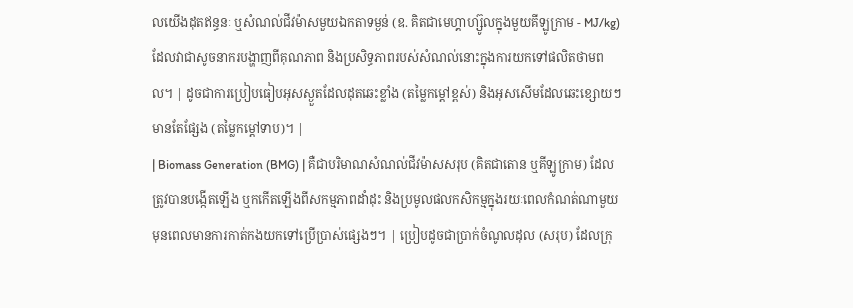លយើងដុតឥន្ធនៈ ឬសំណល់ជីវម៉ាសមួយឯកតាទម្ងន់ (ឧ. គិតជាមេហ្គាហ្ស៊ូលក្នុងមួយគីឡូក្រាម - MJ/kg) ដែលវាជាសូចនាករបង្ហាញពីគុណភាព និងប្រសិទ្ធភាពរបស់សំណល់នោះក្នុងការយកទៅផលិតថាមពល។ | ដូចជាការប្រៀបធៀបអុសស្ងួតដែលដុតឆេះខ្លាំង (តម្លៃកម្ដៅខ្ពស់) និងអុសសើមដែលឆេះខ្សោយៗមានតែផ្សែង (តម្លៃកម្ដៅទាប)។ |
| Biomass Generation (BMG) | គឺជាបរិមាណសំណល់ជីវម៉ាសសរុប (គិតជាតោន ឬគីឡូក្រាម) ដែលត្រូវបានបង្កើតឡើង ឬកកើតឡើងពីសកម្មភាពដាំដុះ និងប្រមូលផលកសិកម្មក្នុងរយៈពេលកំណត់ណាមួយ មុនពេលមានការកាត់កងយកទៅប្រើប្រាស់ផ្សេងៗ។ | ប្រៀបដូចជាប្រាក់ចំណូលដុល (សរុប) ដែលក្រុ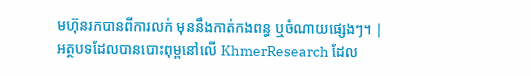មហ៊ុនរកបានពីការលក់ មុននឹងកាត់កងពន្ធ ឬចំណាយផ្សេងៗ។ |
អត្ថបទដែលបានបោះពុម្ពនៅលើ KhmerResearch ដែល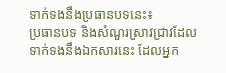ទាក់ទងនឹងប្រធានបទនេះ៖
ប្រធានបទ និងសំណួរស្រាវជ្រាវដែលទាក់ទងនឹងឯកសារនេះ ដែលអ្នក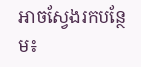អាចស្វែងរកបន្ថែម៖